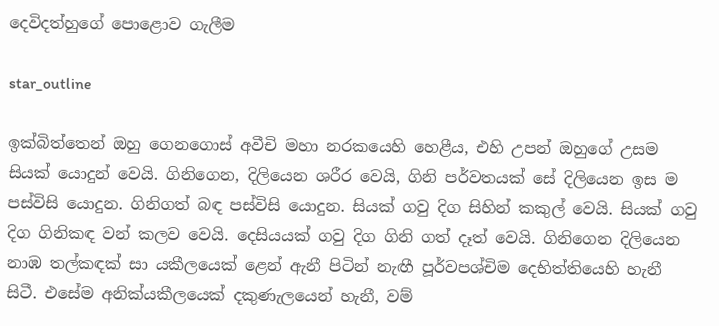දෙවිදත්හුගේ පොළොව ගැලීම

star_outline

ඉක්බිත්තෙන් ඔහු ගෙනගොස් අවීචි මහා නරකයෙහි හෙළීය, එහි උපන් ඔහුගේ උසම සියක් යොදුන් වෙයි. ගිනිගෙන, දිලියෙන ශරීර වෙයි, ගිනි පර්වතයක් සේ දිලියෙන ඉස ම පස්විසි යොදුන. ගිනිගත් බඳ පස්විසි යොදුන. සියක් ගවු දිග සිහින් කකුල් වෙයි. සියක් ගවු දිග ගිනිකඳ වන් කලව වෙයි. දෙසියයක් ගවු දිග ගිනි ගත් දෑත් වෙයි. ගිනිගෙන දිලියෙන නාඹ තල්කඳක් සා යකීලයෙක් ළෙන් ඇනී පිටින් නැඟී පූර්වපශ්චිම දෙභිත්තියෙහි හැනී සිටී. එසේම අනික්යකීලයෙක් දකුණැලයෙන් හැනී, වම්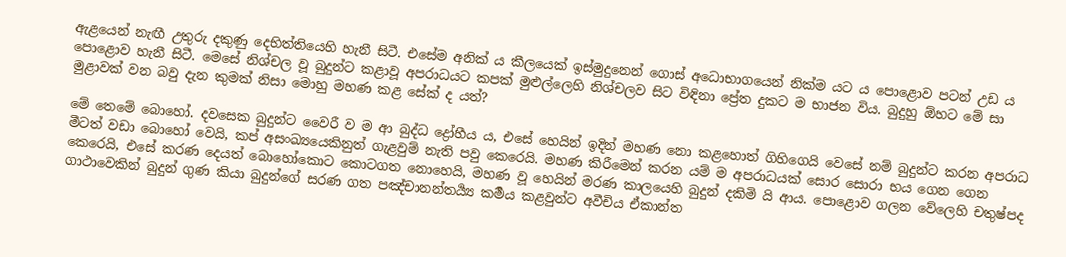ඇළයෙන් නැඟී උතුරු දකුණු දෙභිත්තියෙහි හැනී සිටී. එසේම අනික් ය කීලයෙක් ඉස්මුදුනෙන් ගොස් අධොභාගයෙන් නික්ම යට ය පොළොව පටන් උඩ ය පොළොව හැනී සිටී. මෙසේ නිශ්චල වූ බුදුන්ට කළාවූ අපරාධයට කපක් මුළුල්ලෙහි නිශ්චලව සිට විඳිනා ප්‍රේත දුකට ම භාජන විය. බුදුහු ඕහට මේ සා මුළාවක් වන බවු දැන කුමක් නිසා මොහු මහණ කළ සේක් ද යත්?

මේ තෙමේ බොහෝ. දවසෙක බුදුන්ට වෛරී ව ම ආ බුද්ධ ද්‍රෝහීය ය, එසේ හෙයින් ඉදින් මහණ නො කළහොත් ගිහිගෙයි වෙසේ නම් බුදුන්ට කරන අපරාධ මීටත් වඩා බොහෝ වෙයි, කප් අසංඛ්‍යයෙකිනුත් ගැළවුම් නැති පවු කෙරෙයි. මහණ කිරීමෙන් කරන යම් ම අපරාධයක් සොර සොරා භය ගෙන ගෙන කෙරෙයි, එසේ කරණ දෙයත් බොහෝකොට කොටගත නොහෙයි, මහණ වූ හෙයින් මරණ කාලයෙහි බුදුන් දකිමි යි ආය. පොළොව ගලන වේලෙහි චතුෂ්පද ගාථාවෙකින් බුදුන් ගුණ කියා බුදුන්ගේ සරණ ගත පඤ්චානන්තර්‍ය්‍ය කර්‍මය කළවුන්ට අවීචිය ඒකාන්ත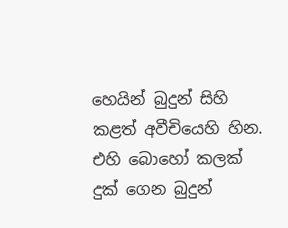හෙයින් බුදුන් සිහි කළත් අවීචියෙහි හින. එහි බොහෝ කලක් දුක් ගෙන බුදුන්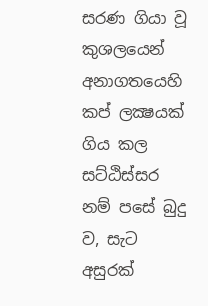සරණ ගියා වූ කුශලයෙන් අනාගතයෙහි කප් ලක්‍ෂයක් ගිය කල සට්ඨිස්සර නම් පසේ බුදු ව, සැට අසුරක්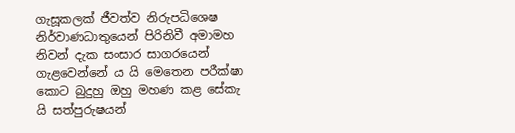ගැසූකලක් ජීවත්ව නිරුපධිශෙෂ නිර්වාණධාතුයෙන් පිරිනිවී අමාමහ නිවන් දැක සංසාර සාගරයෙන් ගැළවෙන්නේ ය යි මෙතෙන පරීක්ෂා කොට බුදුහු ඔහු මහණ කළ සේකැ යි සත්පුරුෂයන්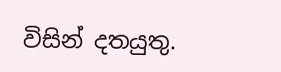විසින් දතයුතු.